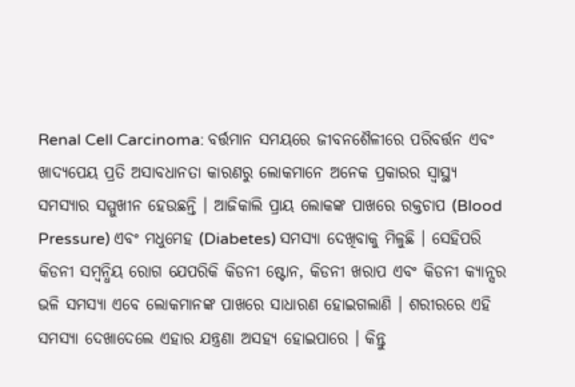Renal Cell Carcinoma: ବର୍ତ୍ତମାନ ସମୟରେ ଜୀବନଶୈଳୀରେ ପରିବର୍ତ୍ତନ ଏବଂ ଖାଦ୍ୟପେୟ ପ୍ରତି ଅସାବଧାନତା କାରଣରୁ ଲୋକମାନେ ଅନେକ ପ୍ରକାରର ସ୍ୱାସ୍ଥ୍ୟ ସମସ୍ୟାର ସମ୍ମୁଖୀନ ହେଉଛନ୍ତି । ଆଜିକାଲି ପ୍ରାୟ ଲୋକଙ୍କ ପାଖରେ ରକ୍ତଚାପ (Blood Pressure) ଏବଂ ମଧୁମେହ (Diabetes) ସମସ୍ୟା ଦେଖିବାକୁ ମିଳୁଛି । ସେହିପରି କିଡନୀ ସମ୍ବନ୍ଧିୟ ରୋଗ ଯେପରିକି କିଡନୀ ଷ୍ଟୋନ, କିଡନୀ ଖରାପ ଏବଂ କିଡନୀ କ୍ୟାନ୍ସର ଭଳି ସମସ୍ୟା ଏବେ ଲୋକମାନଙ୍କ ପାଖରେ ସାଧାରଣ ହୋଇଗଲାଣି । ଶରୀରରେ ଏହି ସମସ୍ୟା ଦେଖାଦେଲେ ଏହାର ଯନ୍ତ୍ରଣା ଅସହ୍ୟ ହୋଇପାରେ । କିନ୍ତୁ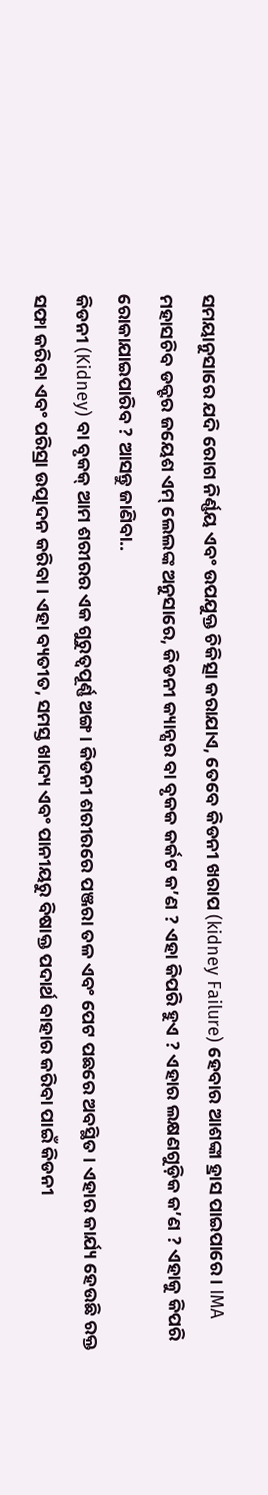ସମୟାନୁସାରେ ଯଦି ରୋଗ ନିର୍ଣ୍ଣୟ ଏବଂ ଉପଯୁକ୍ତ ଚିକିତ୍ସା କରାଯାଏ, ତେବେ କିଡନୀ ଖରାପ (kidney Failure) ହେବାର ଆଶଙ୍କା ହ୍ରାସ ପାଇପାରେ । IMA ମହାସଚିବ ଡକ୍ଟର ଜୟେଶ ଏମ୍ ଲେଲଙ୍କ ଅନୁସାରେ, କିଡନୀ କ୍ୟାନ୍ସର ବା ବୃକକ କର୍କଟ କ’ଣ ? ଏହା କିପରି ହୁଏ ? ଏହାର ଲକ୍ଷଣଗୁଡ଼ିକ କ’ଣ ? ଏହାକୁ କିପରି ରୋକାଯାଇପାରିବ ? ଆସନ୍ତୁ ଜାଣିବା..
କିଡନୀ (Kidney) ବା ବୃକକ୍ ଆମ ଶରୀରର ଏକ ଗୁରୁତ୍ୱପୂର୍ଣ୍ଣ ଅଙ୍ଗ । କିଡନୀ ଶରୀରରେ ପଞ୍ଜରା ତଳ ଏବଂ ପେଟ ପଛରେ ଅବସ୍ଥିତ । ଏହାର କାର୍ଯ୍ୟ ହେଉଛି ରକ୍ତ ସଫା କରିବା ଏବଂ ପରିସ୍ରା ଉତ୍ପାଦନ କରିବା । ଏହା ବ୍ୟତୀତ, ସମସ୍ତ ଖାଦ୍ୟ ଏବଂ ପାନୀୟରୁ ବିଷାକ୍ତ ପଦାର୍ଥ ବାହାର କରିବା ପାଇଁ କିଡନୀ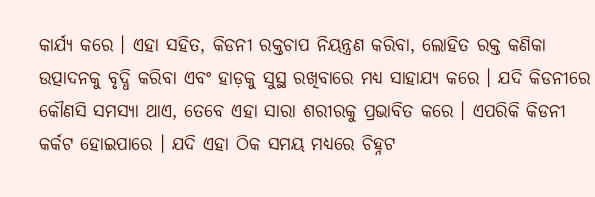କାର୍ଯ୍ୟ କରେ । ଏହା ସହିତ, କିଡନୀ ରକ୍ତଚାପ ନିୟନ୍ତ୍ରଣ କରିବା, ଲୋହିତ ରକ୍ତ କଣିକା ଉତ୍ପାଦନକୁ ବୃଦ୍ଧି କରିବା ଏବଂ ହାଡ଼କୁ ସୁସ୍ଥ ରଖିବାରେ ମଧ୍ୟ ସାହାଯ୍ୟ କରେ । ଯଦି କିଡନୀରେ କୌଣସି ସମସ୍ୟା ଥାଏ, ତେବେ ଏହା ସାରା ଶରୀରକୁ ପ୍ରଭାବିତ କରେ । ଏପରିକି କିଡନୀ କର୍କଟ ହୋଇପାରେ । ଯଦି ଏହା ଠିକ ସମୟ ମଧ୍ୟରେ ଚିହ୍ନଟ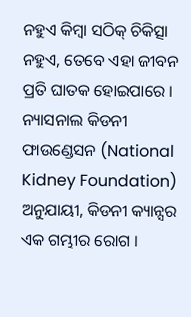ନହୁଏ କିମ୍ବା ସଠିକ୍ ଚିକିତ୍ସା ନହୁଏ, ତେବେ ଏହା ଜୀବନ ପ୍ରତି ଘାତକ ହୋଇପାରେ ।
ନ୍ୟାସନାଲ କିଡନୀ ଫାଉଣ୍ଡେସନ (National Kidney Foundation) ଅନୁଯାୟୀ, କିଡନୀ କ୍ୟାନ୍ସର ଏକ ଗମ୍ଭୀର ରୋଗ ।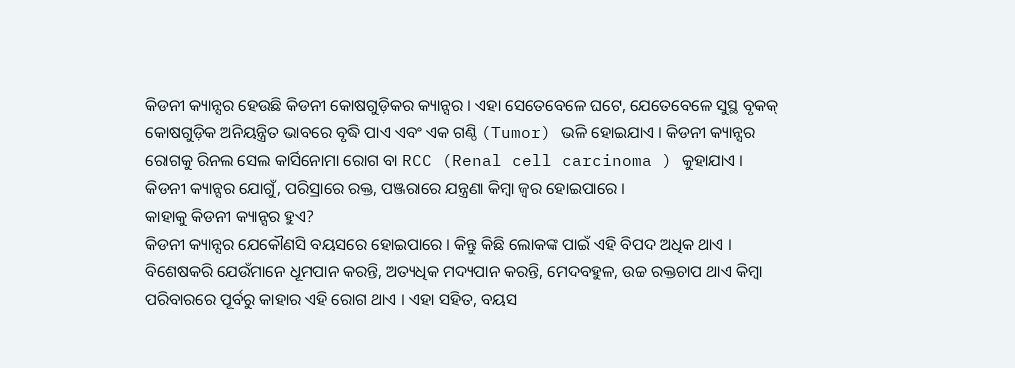କିଡନୀ କ୍ୟାନ୍ସର ହେଉଛି କିଡନୀ କୋଷଗୁଡ଼ିକର କ୍ୟାନ୍ସର । ଏହା ସେତେବେଳେ ଘଟେ, ଯେତେବେଳେ ସୁସ୍ଥ ବୃକକ୍ କୋଷଗୁଡ଼ିକ ଅନିୟନ୍ତ୍ରିତ ଭାବରେ ବୃଦ୍ଧି ପାଏ ଏବଂ ଏକ ଗଣ୍ଠି (Tumor) ଭଳି ହୋଇଯାଏ । କିଡନୀ କ୍ୟାନ୍ସର ରୋଗକୁ ରିନଲ ସେଲ କାର୍ସିନୋମା ରୋଗ ବା RCC (Renal cell carcinoma ) କୁହାଯାଏ । କିଡନୀ କ୍ୟାନ୍ସର ଯୋଗୁଁ, ପରିସ୍ରାରେ ରକ୍ତ, ପଞ୍ଜରାରେ ଯନ୍ତ୍ରଣା କିମ୍ବା ଜ୍ୱର ହୋଇପାରେ ।
କାହାକୁ କିଡନୀ କ୍ୟାନ୍ସର ହୁଏ?
କିଡନୀ କ୍ୟାନ୍ସର ଯେକୌଣସି ବୟସରେ ହୋଇପାରେ । କିନ୍ତୁ କିଛି ଲୋକଙ୍କ ପାଇଁ ଏହି ବିପଦ ଅଧିକ ଥାଏ । ବିଶେଷକରି ଯେଉଁମାନେ ଧୂମପାନ କରନ୍ତି, ଅତ୍ୟଧିକ ମଦ୍ୟପାନ କରନ୍ତି, ମେଦବହୁଳ, ଉଚ୍ଚ ରକ୍ତଚାପ ଥାଏ କିମ୍ବା ପରିବାରରେ ପୂର୍ବରୁ କାହାର ଏହି ରୋଗ ଥାଏ । ଏହା ସହିତ, ବୟସ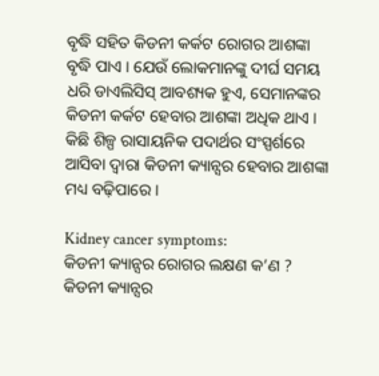ବୃଦ୍ଧି ସହିତ କିଡନୀ କର୍କଟ ରୋଗର ଆଶଙ୍କା ବୃଦ୍ଧି ପାଏ । ଯେଉଁ ଲୋକମାନଙ୍କୁ ଦୀର୍ଘ ସମୟ ଧରି ଡାଏଲିସିସ୍ ଆବଶ୍ୟକ ହୁଏ, ସେମାନଙ୍କର କିଡନୀ କର୍କଟ ହେବାର ଆଶଙ୍କା ଅଧିକ ଥାଏ । କିଛି ଶିଳ୍ପ ରାସାୟନିକ ପଦାର୍ଥର ସଂସ୍ପର୍ଶରେ ଆସିବା ଦ୍ୱାରା କିଡନୀ କ୍ୟାନ୍ସର ହେବାର ଆଶଙ୍କା ମଧ୍ୟ ବଢ଼ିପାରେ ।

Kidney cancer symptoms:
କିଡନୀ କ୍ୟାନ୍ସର ରୋଗର ଲକ୍ଷଣ କ’ଣ ? କିଡନୀ କ୍ୟାନ୍ସର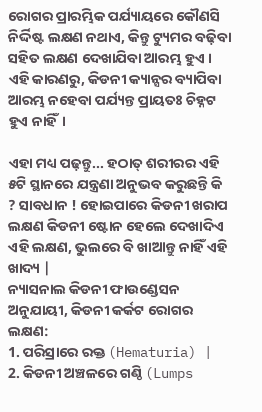ରୋଗର ପ୍ରାରମ୍ଭିକ ପର୍ଯ୍ୟାୟରେ କୌଣସି ନିର୍ଦ୍ଦିଷ୍ଟ ଲକ୍ଷଣ ନଥାଏ, କିନ୍ତୁ ଟ୍ୟୁମର ବଢ଼ିବା ସହିତ ଲକ୍ଷଣ ଦେଖାଯିବା ଆରମ୍ଭ ହୁଏ । ଏହି କାରଣରୁ, କିଡନୀ କ୍ୟାନ୍ସର ବ୍ୟାପିବା ଆରମ୍ଭ ନହେବା ପର୍ଯ୍ୟନ୍ତ ପ୍ରାୟତଃ ଚିହ୍ନଟ ହୁଏ ନାହିଁ।

ଏହା ମଧ୍ୟ ପଢ଼ନ୍ତୁ... ହଠାତ୍ ଶରୀରର ଏହି ୫ଟି ସ୍ଥାନରେ ଯନ୍ତ୍ରଣା ଅନୁଭବ କରୁଛନ୍ତି କି ? ସାବଧାନ ! ହୋଇପାରେ କିଡନୀ ଖରାପ ଲକ୍ଷଣ କିଡନୀ ଷ୍ଟୋନ ହେଲେ ଦେଖାଦିଏ ଏହି ଲକ୍ଷଣ, ଭୁଲରେ ବି ଖାଆନ୍ତୁ ନାହିଁ ଏହି ଖାଦ୍ୟ |
ନ୍ୟାସନାଲ କିଡନୀ ଫାଉଣ୍ଡେସନ ଅନୁଯାୟୀ, କିଡନୀ କର୍କଟ ରୋଗର ଲକ୍ଷଣ:
1. ପରିସ୍ରାରେ ରକ୍ତ (Hematuria) |
2. କିଡନୀ ଅଞ୍ଚଳରେ ଗଣ୍ଠି (Lumps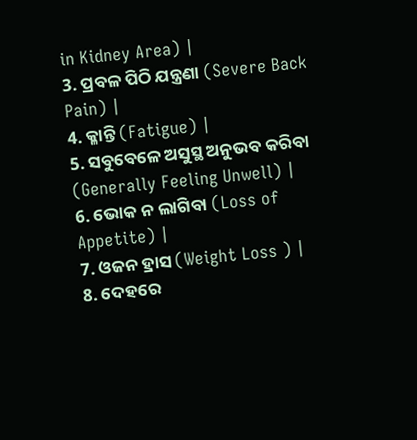in Kidney Area) |
3. ପ୍ରବଳ ପିଠି ଯନ୍ତ୍ରଣା (Severe Back Pain) |
4. କ୍ଳାନ୍ତି (Fatigue) |
5. ସବୁବେଳେ ଅସୁସ୍ଥ ଅନୁଭବ କରିବା (Generally Feeling Unwell) |
6. ଭୋକ ନ ଲାଗିବା (Loss of Appetite) |
7. ଓଜନ ହ୍ରାସ (Weight Loss ) |
8. ଦେହରେ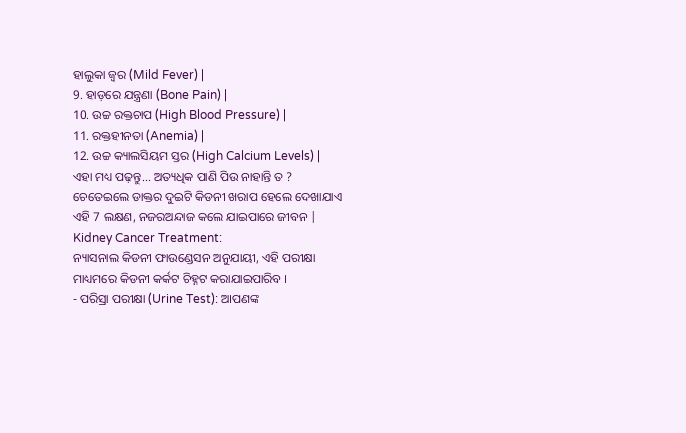ହାଲୁକା ଜ୍ୱର (Mild Fever) |
9. ହାଡ଼ରେ ଯନ୍ତ୍ରଣା (Bone Pain) |
10. ଉଚ୍ଚ ରକ୍ତଚାପ (High Blood Pressure) |
11. ରକ୍ତହୀନତା (Anemia) |
12. ଉଚ୍ଚ କ୍ୟାଲସିୟମ ସ୍ତର (High Calcium Levels) |
ଏହା ମଧ୍ୟ ପଢ଼ନ୍ତୁ... ଅତ୍ୟଧିକ ପାଣି ପିଉ ନାହାନ୍ତି ତ ? ଚେତେଇଲେ ଡାକ୍ତର ଦୁଇଟି କିଡନୀ ଖରାପ ହେଲେ ଦେଖାଯାଏ ଏହି 7 ଲକ୍ଷଣ, ନଜରଅନ୍ଦାଜ କଲେ ଯାଇପାରେ ଜୀବନ |
Kidney Cancer Treatment:
ନ୍ୟାସନାଲ କିଡନୀ ଫାଉଣ୍ଡେସନ ଅନୁଯାୟୀ, ଏହି ପରୀକ୍ଷା ମାଧ୍ୟମରେ କିଡନୀ କର୍କଟ ଚିହ୍ନଟ କରାଯାଇପାରିବ ।
- ପରିସ୍ରା ପରୀକ୍ଷା (Urine Test): ଆପଣଙ୍କ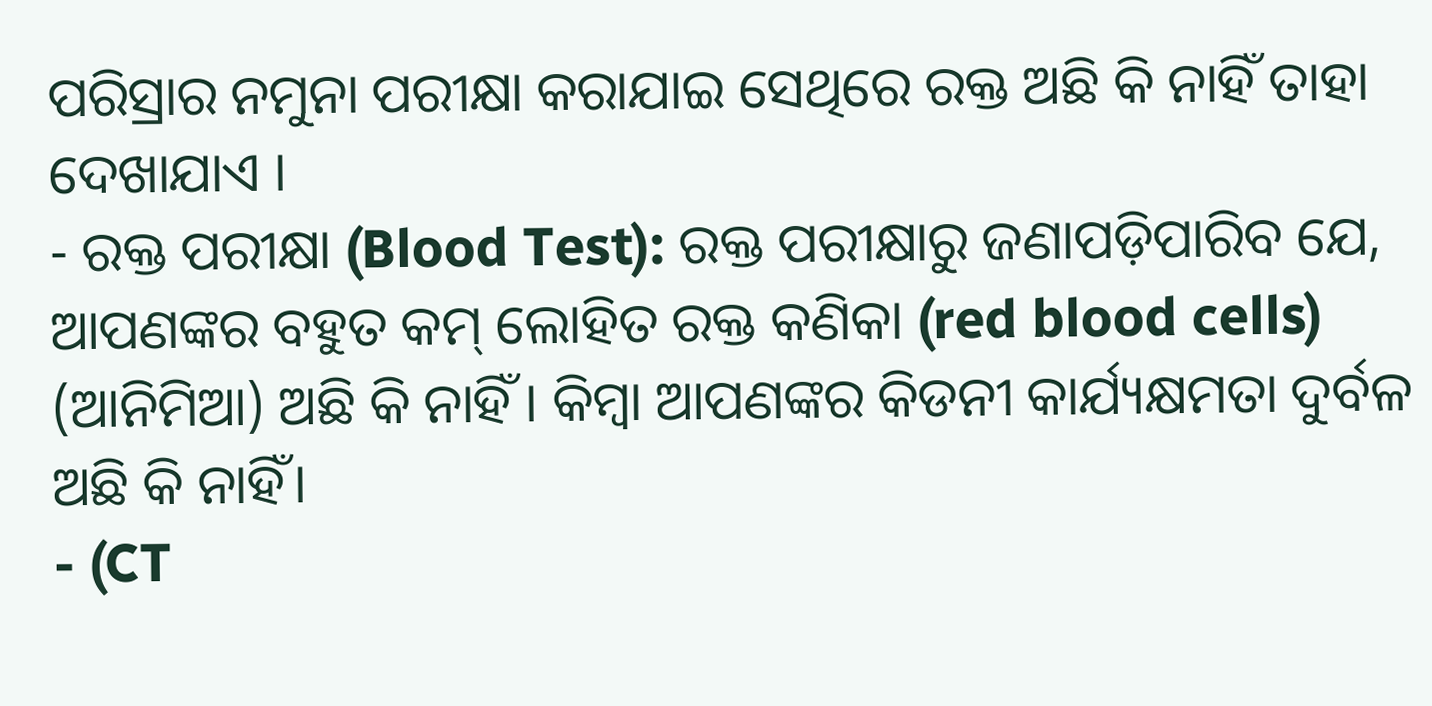ପରିସ୍ରାର ନମୁନା ପରୀକ୍ଷା କରାଯାଇ ସେଥିରେ ରକ୍ତ ଅଛି କି ନାହିଁ ତାହା ଦେଖାଯାଏ ।
- ରକ୍ତ ପରୀକ୍ଷା (Blood Test): ରକ୍ତ ପରୀକ୍ଷାରୁ ଜଣାପଡ଼ିପାରିବ ଯେ, ଆପଣଙ୍କର ବହୁତ କମ୍ ଲୋହିତ ରକ୍ତ କଣିକା (red blood cells) (ଆନିମିଆ) ଅଛି କି ନାହିଁ । କିମ୍ବା ଆପଣଙ୍କର କିଡନୀ କାର୍ଯ୍ୟକ୍ଷମତା ଦୁର୍ବଳ ଅଛି କି ନାହିଁ।
- (CT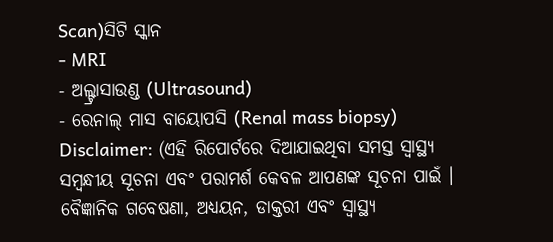Scan)ସିଟି ସ୍କାନ
- MRI
- ଅଲ୍ଟ୍ରାସାଉଣ୍ଡ (Ultrasound)
- ରେନାଲ୍ ମାସ ବାୟୋପସି (Renal mass biopsy)
Disclaimer: (ଏହି ରିପୋର୍ଟରେ ଦିଆଯାଇଥିବା ସମସ୍ତ ସ୍ୱାସ୍ଥ୍ୟ ସମ୍ବନ୍ଧୀୟ ସୂଚନା ଏବଂ ପରାମର୍ଶ କେବଳ ଆପଣଙ୍କ ସୂଚନା ପାଇଁ । ବୈଜ୍ଞାନିକ ଗବେଷଣା, ଅଧ୍ୟୟନ, ଡାକ୍ତରୀ ଏବଂ ସ୍ୱାସ୍ଥ୍ୟ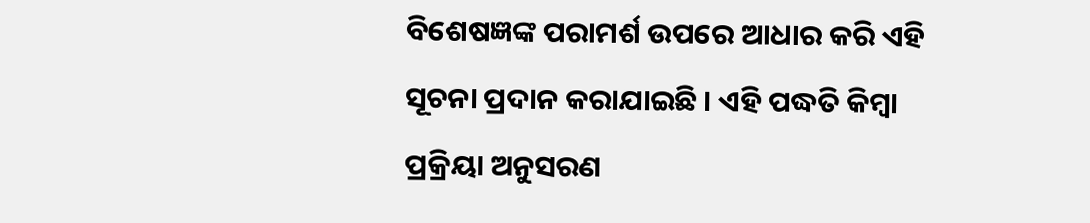ବିଶେଷଜ୍ଞଙ୍କ ପରାମର୍ଶ ଉପରେ ଆଧାର କରି ଏହି ସୂଚନା ପ୍ରଦାନ କରାଯାଇଛି । ଏହି ପଦ୍ଧତି କିମ୍ବା ପ୍ରକ୍ରିୟା ଅନୁସରଣ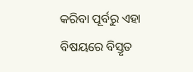କରିବା ପୂର୍ବରୁ ଏହା ବିଷୟରେ ବିସ୍ତୃତ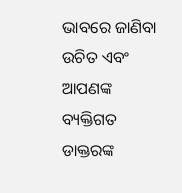ଭାବରେ ଜାଣିବା ଉଚିତ ଏବଂ ଆପଣଙ୍କ ବ୍ୟକ୍ତିଗତ ଡାକ୍ତରଙ୍କ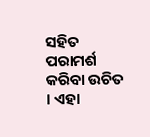ସହିତ ପରାମର୍ଶ କରିବା ଉଚିତ । ଏହା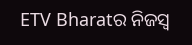ETV Bharatର ନିଜସ୍ବ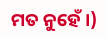ମତ ନୁହେଁ ।)